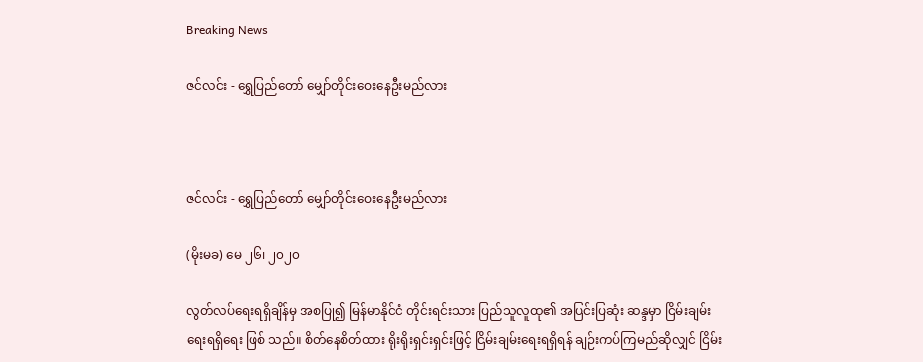Breaking News

ဇင်လင်း - ရွှေပြည်တော် မျှော်တိုင်းဝေးနေဦးမည်လား



ဇင်လင်း - ရွှေပြည်တော် မျှော်တိုင်းဝေးနေဦးမည်လား

(မိုးမခ) မေ ၂၆၊ ၂၀၂၀

လွတ်လပ်ရေးရရှိချိန်မှ အစပြု၍ မြန်မာနိုင်ငံ တိုင်းရင်းသား ပြည်သူလူထု၏ အပြင်းပြဆုံး ဆန္ဒမှာ ငြိမ်းချမ်းရေးရရှိရေး ဖြစ် သည်။ စိတ်နေစိတ်ထား ရိုးရိုးရှင်းရှင်းဖြင့် ငြိမ်းချမ်းရေးရရှိရန် ချဉ်းကပ်ကြမည်ဆိုလျှင် ငြိမ်း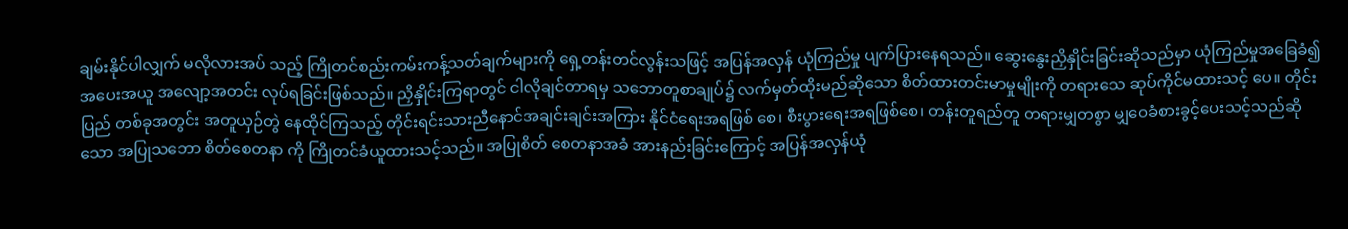ချမ်းနိုင်ပါလျှက် မလိုလားအပ် သည့် ကြိုတင်စည်းကမ်းကန့်သတ်ချက်များကို ရှေ့တန်းတင်လွန်းသဖြင့် အပြန်အလှန် ယုံကြည်မှု ပျက်ပြားနေရသည်။ ဆွေးနွေးညှိနှိုင်းခြင်းဆိုသည်မှာ ယုံကြည်မှုအခြေခံ၍ အပေးအယူ အလျော့အတင်း လုပ်ရခြင်းဖြစ်သည်။ ညှိနှိုင်းကြရာတွင် ငါလိုချင်တာရမှ သဘောတူစာချုပ်၌ လက်မှတ်ထိုးမည်ဆိုသော စိတ်ထားတင်းမာမှုမျိုးကို တရားသေ ဆုပ်ကိုင်မထားသင့် ပေ။ တိုင်းပြည် တစ်ခုအတွင်း အတူယှဉ်တွဲ နေထိုင်ကြသည့် တိုင်းရင်းသားညီနောင်အချင်းချင်းအကြား နိုင်ငံရေးအရဖြစ် စေ၊ စီးပွားရေးအရဖြစ်စေ၊ တန်းတူရည်တူ တရားမျှတစွာ မျှဝေခံစားခွင့်ပေးသင့်သည်ဆိုသော အပြုသဘော စိတ်စေတနာ ကို ကြိုတင်ခံယူထားသင့်သည်။ အပြုစိတ် စေတနာအခံ အားနည်းခြင်းကြောင့် အပြန်အလှန်ယုံ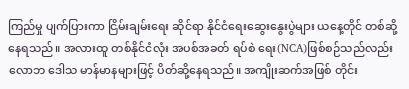ကြည်မှု ပျက်ပြားကာ ငြိမ်းချမ်းရေး ဆိုင်ရာ နိုင်ငံရေးဆွေးနွေးပွဲများ ယနေ့တိုင် တစ်ဆို့နေရသည်။ အလားထူ တစ်နိုင်ငံလုံး အပစ်အခတ် ရပ်စဲ ရေး(NCA)ဖြစ်စဉ်သည်လည်း လောဘ ဒေါသ မာန်မာနများဖြင့် ပိတ်ဆို့နေရသည်။ အကျိုးဆက်အဖြစ် တိုင်း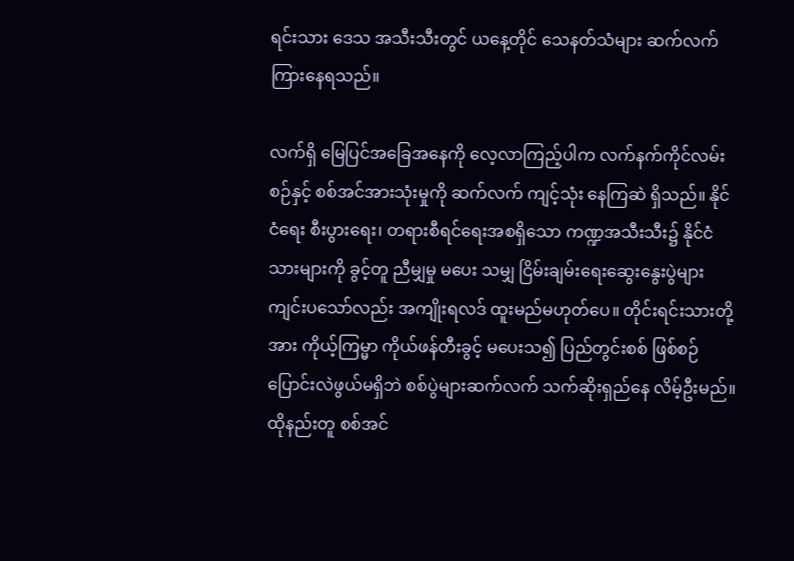ရင်းသား ဒေသ အသီးသီးတွင် ယနေ့တိုင် သေနတ်သံများ ဆက်လက်ကြားနေရသည်။

လက်ရှိ မြေပြင်အခြေအနေကို လေ့လာကြည့်ပါက လက်နက်ကိုင်လမ်းစဉ်နှင့် စစ်အင်အားသုံးမှုကို ဆက်လက် ကျင့်သုံး နေကြဆဲ ရှိသည်။ နိုင်ငံရေး စီးပွားရေး၊ တရားစီရင်ရေးအစရှိသော ကဏ္ဍအသီးသီး၌ နိုင်ငံသားများကို ခွင့်တူ ညီမျှမှု မပေး သမျှ ငြိမ်းချမ်းရေးဆွေးနွေးပွဲများ ကျင်းပသော်လည်း အကျိုးရလဒ် ထူးမည်မဟုတ်ပေ။ တိုင်းရင်းသားတို့အား ကိုယ့်ကြမ္မာ ကိုယ်ဖန်တီးခွင့် မပေးသ၍ ပြည်တွင်းစစ် ဖြစ်စဉ် ပြောင်းလဲဖွယ်မရှိဘဲ စစ်ပွဲများဆက်လက် သက်ဆိုးရှည်နေ လိမ့်ဦးမည်။ ထိုနည်းတူ စစ်အင်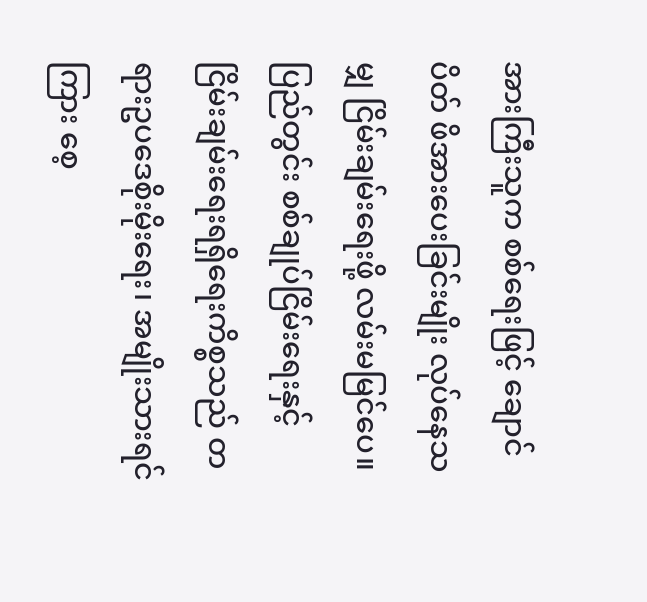အားကြီးသူက စစ်ရေးဖြင့် ချောင်ပိတ် ဖိအားပေးခြင်းမျိုး လုပ်နေသမျှ ငြိမ်းချမ်းရေးဖို့ လမ်းမမြင်ပေ။ ပြည်တွင်း စစ်ချုပ်ငြိမ်းရေးနှင့် ငြိမ်းချမ်းရေးရရှိရေးကိစ္စသည် တရားဥပဒေစိုးမိုးရေး၊ အမျိုးသားရင်ကြား စေ့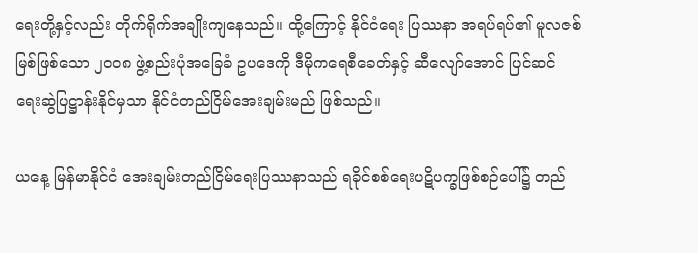ရေးတို့နှင့်လည်း တိုက်ရိုက်အချိုးကျနေသည်။ ထို့ကြောင့် နိုင်ငံရေး ပြဿနာ အရပ်ရပ်၏ မူလဇစ်မြစ်ဖြစ်သော ၂၀ဝ၈ ဖွဲ့စည်းပုံအခြေခံ ဥပဒေကို ဒီမိုကရေစီခေတ်နှင့် ဆီလျော်အောင် ပြင်ဆင် ရေးဆွဲပြဋ္ဌာန်းနိုင်မှသာ နိုင်ငံတည်ငြိမ်အေးချမ်းမည် ဖြစ်သည်။

ယနေ့ မြန်မာနိုင်ငံ အေးချမ်းတည်ငြိမ်ရေးပြဿနာသည် ရခိုင်စစ်ရေးပဋိပက္ခဖြစ်စဉ်ပေါ်၌ တည်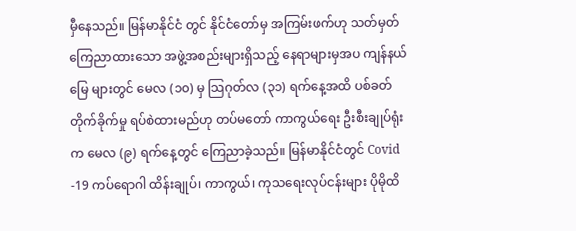မှီနေသည်။ မြန်မာနိုင်ငံ တွင် နိုင်ငံတော်မှ အကြမ်းဖက်ဟု သတ်မှတ် ကြေညာထားသော အဖွဲ့အစည်းများရှိသည့် နေရာများမှအပ ကျန်နယ်မြေ များတွင် မေလ (၁၀) မှ သြဂုတ်လ (၃၁) ရက်နေ့အထိ ပစ်ခတ်တိုက်ခိုက်မှု ရပ်စဲထားမည်ဟု တပ်မတော် ကာကွယ်ရေး ဦးစီးချုပ်ရုံးက မေလ (၉) ရက်နေ့တွင် ကြေညာခဲ့သည်။ မြန်မာနိုင်ငံတွင် Covid -19 ကပ်ရောဂါ ထိန်းချုပ်၊ ကာကွယ်၊ ကုသရေးလုပ်ငန်းများ ပိုမိုထိ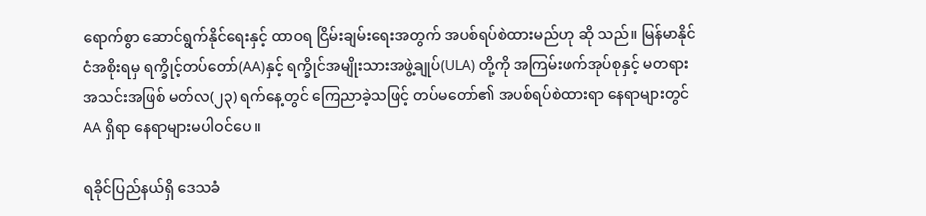ရောက်စွာ ဆောင်ရွက်နိုင်ရေးနှင့် ထာဝရ ငြိမ်းချမ်းရေးအတွက် အပစ်ရပ်စဲထားမည်ဟု ဆို သည်။ မြန်မာနိုင်ငံအစိုးရမှ ရက္ခိုင့်တပ်တော်(AA)နှင့် ရက္ခိုင်အမျိုးသားအဖွဲ့ချုပ်(ULA) တို့ကို အကြမ်းဖက်အုပ်စုနှင့် မတရားအသင်းအဖြစ် မတ်လ(၂၃) ရက်နေ့တွင် ကြေညာခဲ့သဖြင့် တပ်မတော်၏ အပစ်ရပ်စဲထားရာ နေရာများတွင် AA ရှိရာ နေရာများမပါဝင်ပေ။

ရခိုင်ပြည်နယ်ရှိ ဒေသခံ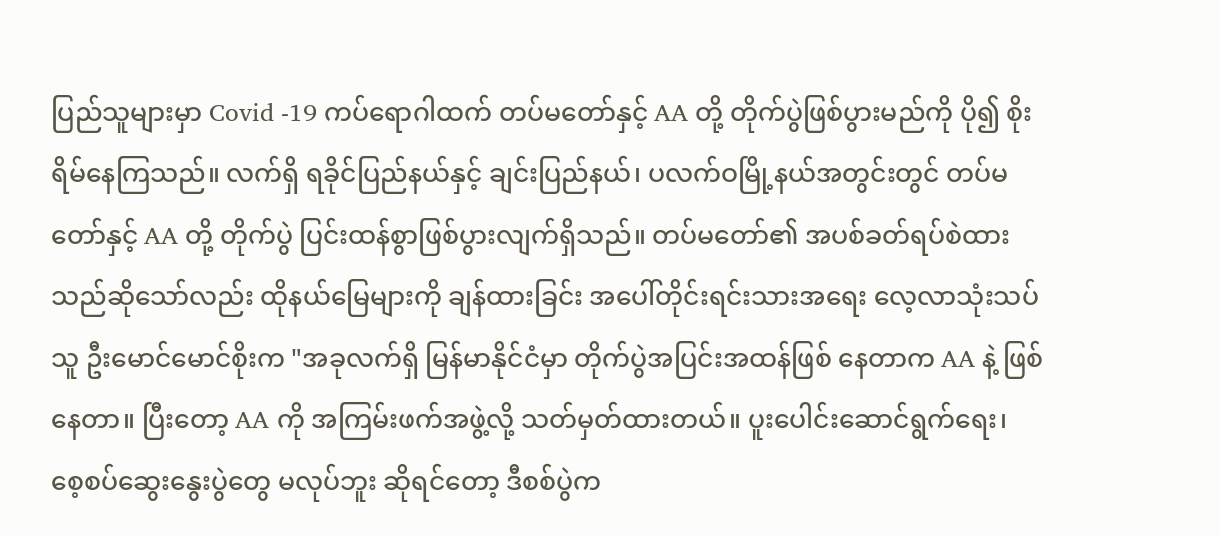ပြည်သူများမှာ Covid -19 ကပ်ရောဂါထက် တပ်မတော်နှင့် AA တို့ တိုက်ပွဲဖြစ်ပွားမည်ကို ပို၍ စိုးရိမ်နေကြသည်။ လက်ရှိ ရခိုင်ပြည်နယ်နှင့် ချင်းပြည်နယ်၊ ပလက်ဝမြို့နယ်အတွင်းတွင် တပ်မတော်နှင့် AA တို့ တိုက်ပွဲ ပြင်းထန်စွာဖြစ်ပွားလျက်ရှိသည်။ တပ်မတော်၏ အပစ်ခတ်ရပ်စဲထားသည်ဆိုသော်လည်း ထိုနယ်မြေများကို ချန်ထားခြင်း အပေါ်တိုင်းရင်းသားအရေး လေ့လာသုံးသပ်သူ ဦးမောင်မောင်စိုးက "အခုလက်ရှိ မြန်မာနိုင်ငံမှာ တိုက်ပွဲအပြင်းအထန်ဖြစ် နေတာက AA နဲ့ ဖြစ်နေတာ။ ပြီးတော့ AA ကို အကြမ်းဖက်အဖွဲ့လို့ သတ်မှတ်ထားတယ်။ ပူးပေါင်းဆောင်ရွက်ရေး၊ စေ့စပ်ဆွေးနွေးပွဲတွေ မလုပ်ဘူး ဆိုရင်တော့ ဒီစစ်ပွဲက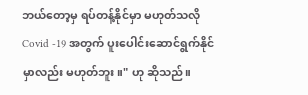ဘယ်တော့မှ ရပ်တန့်နိုင်မှာ မဟုတ်သလို Covid -19 အတွက် ပူးပေါင်းဆောင်ရွက်နိုင်မှာလည်း မဟုတ်ဘူး။" ဟု ဆိုသည်။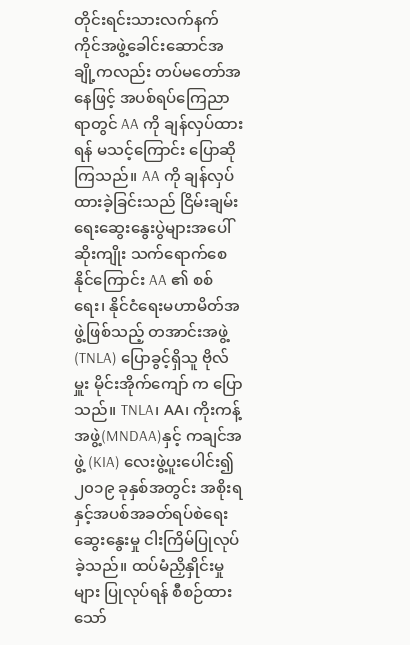တိုင်းရင်းသားလက်နက်ကိုင်အဖွဲ့ခေါင်းဆောင်အချို့ကလည်း တပ်မတော်အနေဖြင့် အပစ်ရပ်ကြေညာရာတွင် AA ကို ချန်လှပ်ထားရန် မသင့်ကြောင်း ပြောဆိုကြသည်။ AA ကို ချန်လှပ်ထားခဲ့ခြင်းသည် ငြိမ်းချမ်းရေးဆွေးနွေးပွဲများအပေါ် ဆိုးကျိုး သက်ရောက်စေနိုင်ကြောင်း AA ၏ စစ်ရေး၊ နိုင်ငံရေးမဟာမိတ်အဖွဲ့ဖြစ်သည့် တအာင်းအဖွဲ့(TNLA) ပြောခွင့်ရှိသူ ဗိုလ်မှူး မိုင်းအိုက်ကျော် က ပြောသည်။ TNLA၊ AA၊ ကိုးကန့်အဖွဲ့(MNDAA)နှင့် ကချင်အဖွဲ့ (KIA) လေးဖွဲ့ပူးပေါင်း၍ ၂၀၁၉ ခုနှစ်အတွင်း အစိုးရနှင့်အပစ်အခတ်ရပ်စဲရေး ဆွေးနွေးမှု ငါးကြိမ်ပြုလုပ်ခဲ့သည်။ ထပ်မံညှိနှိုင်းမှုများ ပြုလုပ်ရန် စီစဉ်ထားသော်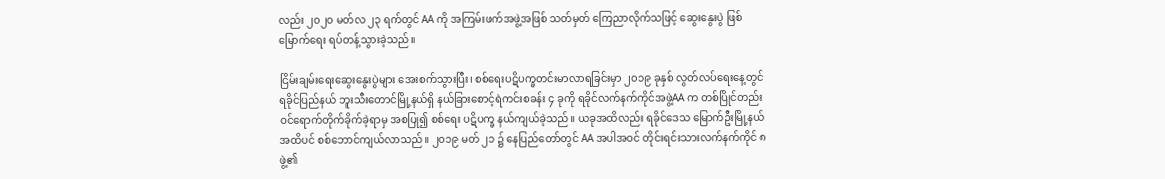လည်း ၂၀၂၀ မတ်လ ၂၃ ရက်တွင် AA ကို အကြမ်းဖက်အဖွဲ့အဖြစ် သတ်မှတ် ကြေညာလိုက်သဖြင့် ဆွေးနွေးပွဲ ဖြစ်မြောက်ရေး ရပ်တန့်သွားခဲ့သည်။

ငြိမ်းချမ်းရေးဆွေးနွေးပွဲများ အေးစက်သွားပြီး၊ စစ်ရေးပဋိပက္ခတင်းမာလာရခြင်းမှာ ၂၀၁၉ ခုနှစ် လွတ်လပ်ရေးနေ့တွင် ရခိုင်ပြည်နယ် ဘူးသီးတောင်မြို့နယ်ရှိ နယ်ခြားစောင့်ရဲကင်းစခန်း ၄ ခုကို ရခိုင်လက်နက်ကိုင်အဖွဲ့AA က တစ်ပြိုင်တည်း ဝင်ရောက်တိုက်ခိုက်ခဲ့ရာမှ အစပြု၍ စစ်ရေး ပဋိပက္ခ နယ်ကျယ်ခဲ့သည်။ ယခုအထိလည်း ရခိုင်ဒေသ မြောက်ဦးမြို့နယ် အထိပင် စစ်ဘောင်ကျယ်လာသည်။ ၂၀၁၉ မတ် ၂၁ ၌ နေပြည်တော်တွင် AA အပါအဝင် တိုင်းရင်းသားလက်နက်ကိုင် ၈ ဖွဲ့၏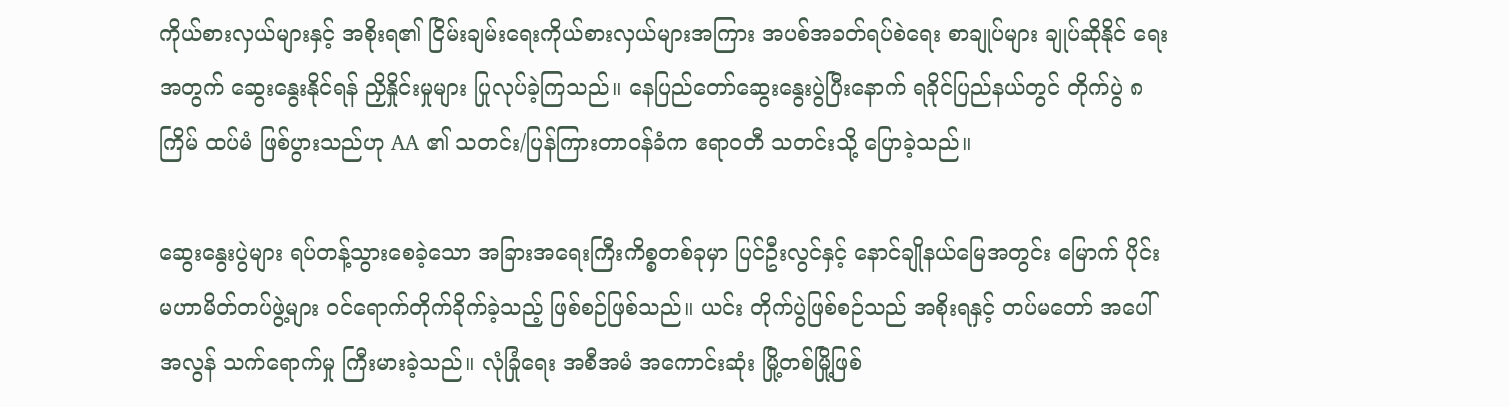ကိုယ်စားလှယ်များနှင့် အစိုးရ၏ ငြိမ်းချမ်းရေးကိုယ်စားလှယ်များအကြား အပစ်အခတ်ရပ်စဲရေး စာချုပ်များ ချုပ်ဆိုနိုင် ရေးအတွက် ဆွေးနွေးနိုင်ရန် ညှိနှိုင်းမှုများ ပြုလုပ်ခဲ့ကြသည်။ နေပြည်တော်ဆွေးနွေးပွဲပြီးနောက် ရခိုင်ပြည်နယ်တွင် တိုက်ပွဲ ၈ ကြိမ် ထပ်မံ ဖြစ်ပွားသည်ဟု AA ၏ သတင်း/ပြန်ကြားတာဝန်ခံက ဧရာဝတီ သတင်းသို့ ပြောခဲ့သည်။

ဆွေးနွေးပွဲများ ရပ်တန့်သွားစေခဲ့သော အခြားအရေးကြီးကိစ္စတစ်ခုမှာ ပြင်ဦးလွင်နှင့် နောင်ချိုနယ်မြေအတွင်း မြောက် ပိုင်း မဟာမိတ်တပ်ဖွဲ့များ ဝင်ရောက်တိုက်ခိုက်ခဲ့သည့် ဖြစ်စဉ်ဖြစ်သည်။ ယင်း တိုက်ပွဲဖြစ်စဉ်သည် အစိုးရနှင့် တပ်မတော် အပေါ် အလွန် သက်ရောက်မှု ကြီးမားခဲ့သည်။ လုံခြုံရေး အစီအမံ အကောင်းဆုံး မြို့တစ်မြို့ဖြစ်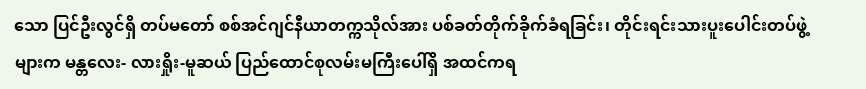သော ပြင်ဦးလွင်ရှိ တပ်မတော် စစ်အင်ဂျင်နီယာတက္ကသိုလ်အား ပစ်ခတ်တိုက်ခိုက်ခံရခြင်း၊ တိုင်းရင်းသားပူးပေါင်းတပ်ဖွဲ့များက မန္တလေး- လားရှိုး-မူဆယ် ပြည်ထောင်စုလမ်းမကြီးပေါ်ရှိ အထင်ကရ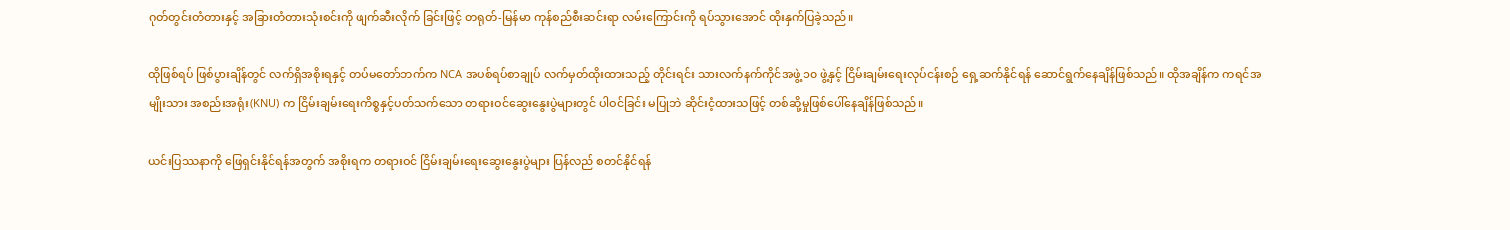ဂုတ်တွင်းတံတားနှင့် အခြားတံတားသုံးစင်းကို ဖျက်ဆီးလိုက် ခြင်းဖြင့် တရုတ်-မြန်မာ ကုန်စည်စီးဆင်းရာ လမ်းကြောင်းကို ရပ်သွားအောင် ထိုးနှက်ပြခဲ့သည်။

ထိုဖြစ်ရပ် ဖြစ်ပွားချိန်တွင် လက်ရှိအစိုးရနှင့် တပ်မတော်ဘက်က NCA အပစ်ရပ်စာချုပ် လက်မှတ်ထိုးထားသည့် တိုင်းရင်း သားလက်နက်ကိုင်အဖွဲ့ ၁၀ ဖွဲ့နှင့် ငြိမ်းချမ်းရေးလုပ်ငန်းစဉ် ရှေ့ဆက်နိုင်ရန် ဆောင်ရွက်နေချိန်ဖြစ်သည်။ ထိုအချိန်က ကရင်အမျိုးသား အစည်းအရုံး(KNU) က ငြိမ်းချမ်းရေးကိစ္စနှင့်ပတ်သက်သော တရားဝင်ဆွေးနွေးပွဲများတွင် ပါဝင်ခြင်း မပြုဘဲ ဆိုင်းငံ့ထားသဖြင့် တစ်ဆို့မှုဖြစ်ပေါ်နေချိန်ဖြစ်သည်။

ယင်းပြဿနာကို ဖြေရှင်းနိုင်ရန်အတွက် အစိုးရက တရားဝင် ငြိမ်းချမ်းရေးဆွေးနွေးပွဲများ ပြန်လည် စတင်နိုင်ရန်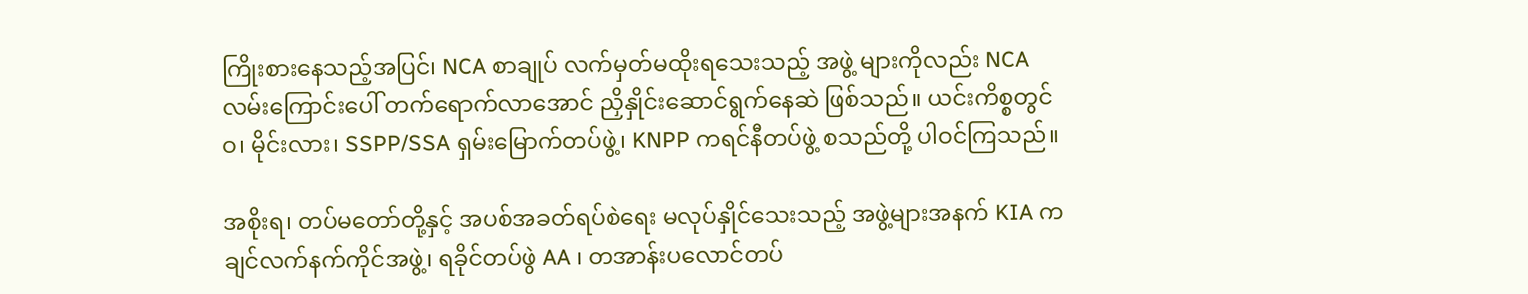ကြိုးစားနေသည့်အပြင်၊ NCA စာချုပ် လက်မှတ်မထိုးရသေးသည့် အဖွဲ့ များကိုလည်း NCA လမ်းကြောင်းပေါ် တက်ရောက်လာအောင် ညှိနှိုင်းဆောင်ရွက်နေဆဲ ဖြစ်သည်။ ယင်းကိစ္စတွင် ဝ၊ မိုင်းလား၊ SSPP/SSA ရှမ်းမြောက်တပ်ဖွဲ့၊ KNPP ကရင်နီတပ်ဖွဲ့ စသည်တို့ ပါဝင်ကြသည်။

အစိုးရ၊ တပ်မတော်တို့နှင့် အပစ်အခတ်ရပ်စဲရေး မလုပ်နှိုင်သေးသည့် အဖွဲ့များအနက် KIA ကချင်လက်နက်ကိုင်အဖွဲ့၊ ရခိုင်တပ်ဖွဲ AA ၊ တအာန်းပလောင်တပ်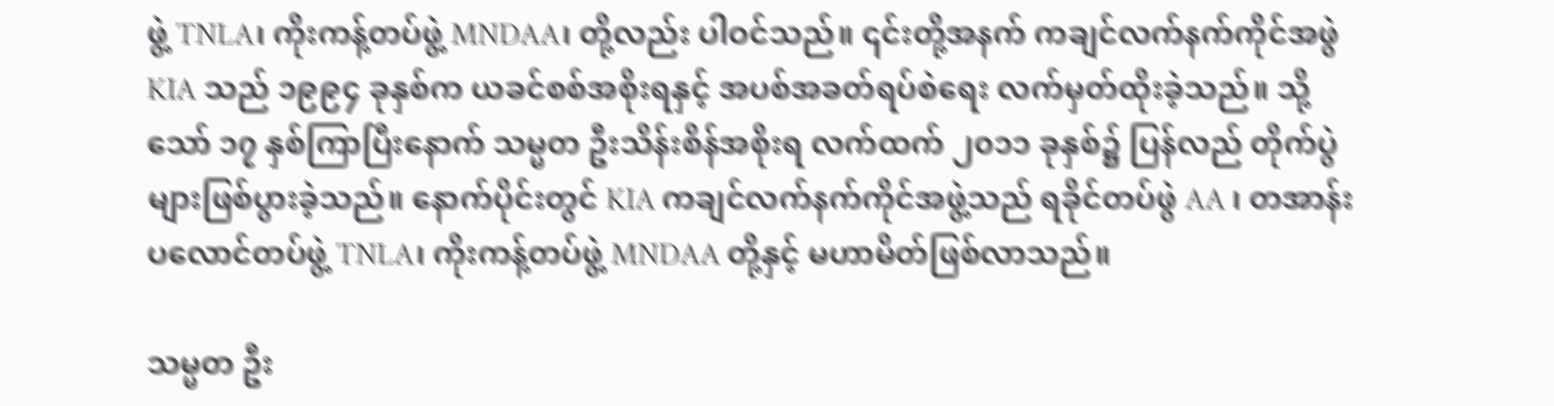ဖွဲ့ TNLA၊ ကိုးကန့်တပ်ဖွဲ့ MNDAA၊ တို့လည်း ပါဝင်သည်။ ၎င်းတို့အနက် ကချင်လက်နက်ကိုင်အဖွဲ KIA သည် ၁၉၉၄ ခုနှစ်က ယခင်စစ်အစိုးရနှင့် အပစ်အခတ်ရပ်စဲရေး လက်မှတ်ထိုးခဲ့သည်။ သို့သော် ၁၇ နှစ်ကြာပြီးနောက် သမ္မတ ဦးသိန်းစိန်အစိုးရ လက်ထက် ၂၀၁၁ ခုနှစ်၌ ပြန်လည် တိုက်ပွဲများဖြစ်ပွားခဲ့သည်။ နောက်ပိုင်းတွင် KIA ကချင်လက်နက်ကိုင်အဖွဲ့သည် ရခိုင်တပ်ဖွဲ AA ၊ တအာန်းပလောင်တပ်ဖွဲ့ TNLA၊ ကိုးကန့်တပ်ဖွဲ့ MNDAA တို့နှင့် မဟာမိတ်ဖြစ်လာသည်။

သမ္မတ ဦး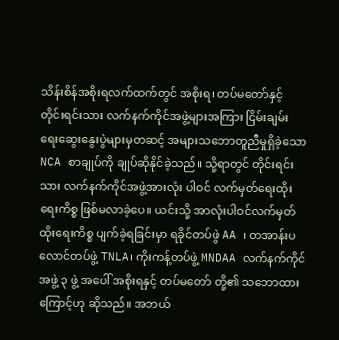သိန်းစိန်အစိုးရလက်ထက်တွင် အစိုးရ၊ တပ်မတော်နှင့် တိုင်းရင်းသား လက်နက်ကိုင်အဖွဲ့များအကြား ငြိမ်းချမ်း ရေးဆွေးနွေးပွဲများမှတဆင့် အများသဘောတူညီမှုရှိခဲ့သော NCA စာချုပ်ကို ချုပ်ဆိုနိုင်ခဲ့သည်။ သို့ရာတွင် တိုင်းရင်းသား လက်နက်ကိုင်အဖွဲ့အားလုံး ပါဝင် လက်မှတ်ရေးထိုးရေးကိစ္စ ဖြစ်မလာခဲ့ပေ။ ယင်းသို့ အာလုံးပါဝင်လက်မှတ်ထိုးရေးကိစ္စ ပျက်ခဲ့ရခြင်းမှာ ရခိုင်တပ်ဖွဲ AA ၊ တအာန်းပလောင်တပ်ဖွဲ့ TNLA၊ ကိုးကန့်တပ်ဖွဲ့ MNDAA လက်နက်ကိုင်အဖွဲ့ ၃ ဖွဲ့ အပေါ် အစိုးရနှင့် တပ်မတော် တို့၏ သဘောထားကြောင့်ဟု ဆိုသည်။ အဘယ်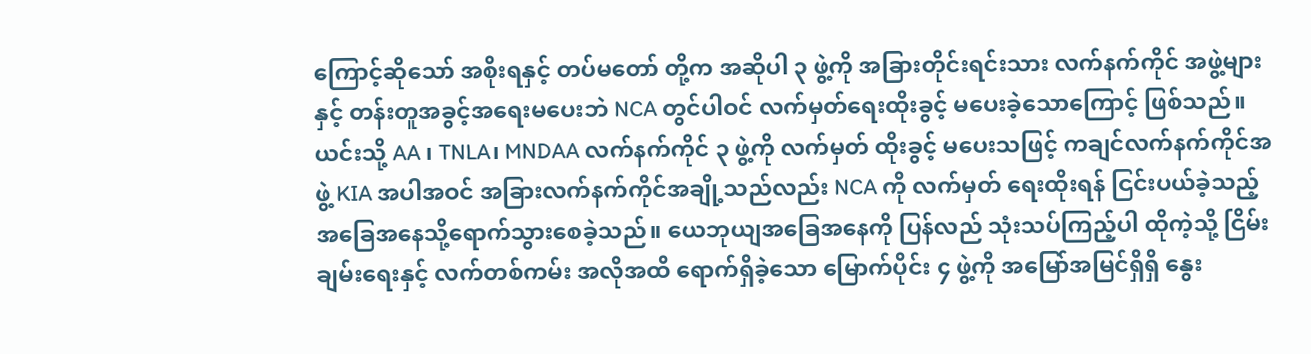ကြောင့်ဆိုသော် အစိုးရနှင့် တပ်မတော် တို့က အဆိုပါ ၃ ဖွဲ့ကို အခြားတိုင်းရင်းသား လက်နက်ကိုင် အဖွဲ့များနှင့် တန်းတူအခွင့်အရေးမပေးဘဲ NCA တွင်ပါဝင် လက်မှတ်ရေးထိုးခွင့် မပေးခဲ့သောကြောင့် ဖြစ်သည်။ ယင်းသို့ AA ၊ TNLA၊ MNDAA လက်နက်ကိုင် ၃ ဖွဲ့ကို လက်မှတ် ထိုးခွင့် မပေးသဖြင့် ကချင်လက်နက်ကိုင်အဖွဲ့ KIA အပါအဝင် အခြားလက်နက်ကိုင်အချို့သည်လည်း NCA ကို လက်မှတ် ရေးထိုးရန် ငြင်းပယ်ခဲ့သည့် အခြေအနေသို့ရောက်သွားစေခဲ့သည်။ ယေဘုယျအခြေအနေကို ပြန်လည် သုံးသပ်ကြည့်ပါ ထိုကဲ့သို့ ငြိမ်းချမ်းရေးနှင့် လက်တစ်ကမ်း အလိုအထိ ရောက်ရှိခဲ့သော မြောက်ပိုင်း ၄ ဖွဲ့ကို အမြော်အမြင်ရှိရှိ နွေး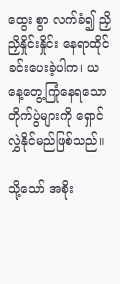ထွေး စွာ လက်ခံ၍ ညှိညှိနှိုင်းနှိုင်း နေရာထိုင်ခင်းပေးခဲ့ပါက၊ ယနေ့တွေ့ကြုံနေရသော တိုက်ပွဲများကို ရှောင်လွှဲနိုင်မည်ဖြစ်သည်။

သို့သော် အစိုး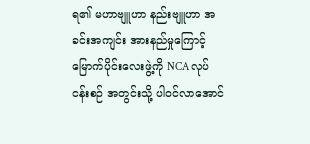ရ၏ မဟာဗျူဟာ နည်းဗျူဟာ အခင်းအကျင်း အားနည်မှုကြောင့် မြောက်ပိုင်းလေးဖွဲ့ကို NCA လုပ်ငန်းစဉ် အတွင်းသို့ ပါဝင်လာအောင်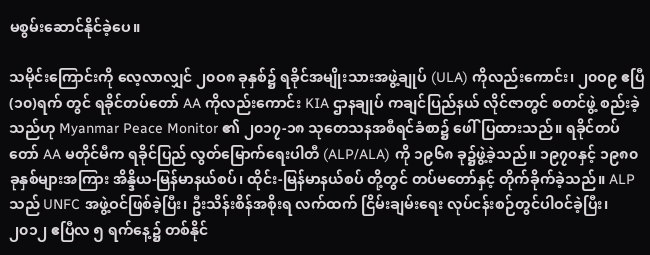မစွမ်းဆောင်နိုင်ခဲ့ပေ။

သမိုင်းကြောင်းကို လေ့လာလျှင် ၂၀ဝ၈ ခုနှစ်၌ ရခိုင်အမျိုးသားအဖွဲ့ချုပ် (ULA) ကိုလည်းကောင်း၊ ၂၀ဝ၉ ဧပြီ(၁၀)ရက် တွင် ရခိုင်တပ်တော် AA ကိုလည်းကောင်း KIA ဌာနချုပ် ကချင်ပြည်နယ် လိုင်ဇာတွင် စတင်ဖွဲ့ စည်းခဲ့သည်ဟု Myanmar Peace Monitor ၏ ၂၀၁၇-၁၈ သုတေသနအစီရင်ခံစာ၌ ဖေါ်ပြထားသည်။ ရခိုင်တပ်တော် AA မတိုင်မီက ရခိုင်ပြည် လွတ်မြောက်ရေးပါတီ (ALP/ALA) ကို ၁၉၆၈ ခု၌ဖွဲ့ခဲ့သည်။ ၁၉၇၀နှင့် ၁၉၈၀ ခုနှစ်များအကြား အိန္ဒိယ-မြန်မာနယ်စပ်၊ ထိုင်း-မြန်မာနယ်စပ် တို့တွင် တပ်မတော်နှင့် တိုက်ခိုက်ခဲ့သည်။ ALP သည် UNFC အဖွဲ့ဝင်ဖြစ်ခဲ့ပြီး၊ ဦးသိန်းစိန်အစိုးရ လက်ထက် ငြိမ်းချမ်းရေး လုပ်ငန်းစဉ်တွင်ပါဝင်ခဲ့ပြီး၊ ၂၀၁၂ ဧပြီလ ၅ ရက်နေ့၌ တစ်နိုင်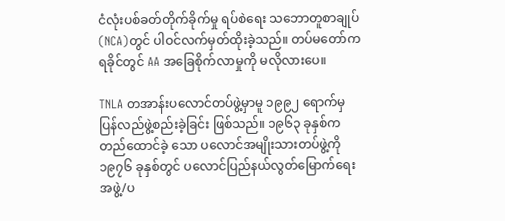ငံလုံးပစ်ခတ်တိုက်ခိုက်မှု ရပ်စဲရေး သဘောတူစာချုပ်(NCA)တွင် ပါဝင်လက်မှတ်ထိုးခဲ့သည်။ တပ်မတော်က ရခိုင်တွင် AA အခြေစိုက်လာမှုကို မလိုလားပေ။

TNLA တအာန်းပလောင်တပ်ဖွဲ့မှာမူ ၁၉၉၂ ရောက်မှ ပြန်လည်ဖွဲ့စည်းခဲ့ခြင်း ဖြစ်သည်။ ၁၉၆၃ ခုနှစ်က တည်ထောင်ခဲ့ သော ပလောင်အမျိုးသားတပ်ဖွဲ့ကို ၁၉၇၆ ခုနှစ်တွင် ပလောင်ပြည်နယ်လွတ်မြောက်ရေးအဖွဲ့/ပ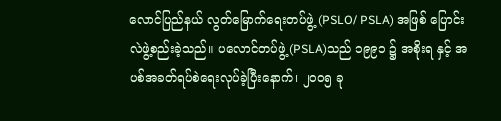လောင်ပြည်နယ် လွတ်မြောက်ရေးတပ်ဖွဲ့ (PSLO/ PSLA) အဖြစ် ပြောင်းလဲဖွဲ့စည်းခဲ့သည်။ ပလောင်တပ်ဖွဲ့(PSLA)သည် ၁၉၉၁ ၌ အစိုးရ နှင့် အပစ်အခတ်ရပ်စဲရေးလုပ်ခဲ့ပြီးနောက်၊ ၂၀ဝ၅ ခု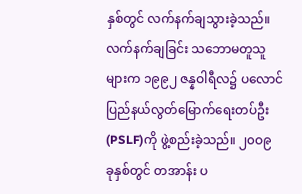နှစ်တွင် လက်နက်ချသွားခဲ့သည်။ လက်နက်ချခြင်း သဘောမတူသူ များက ၁၉၉၂ ဇန္နဝါရီလ၌ ပလောင်ပြည်နယ်လွတ်မြောက်ရေးတပ်ဦး (PSLF)ကို ဖွဲ့စည်းခဲ့သည်။ ၂၀ဝ၉ ခုနှစ်တွင် တအာန်း ပ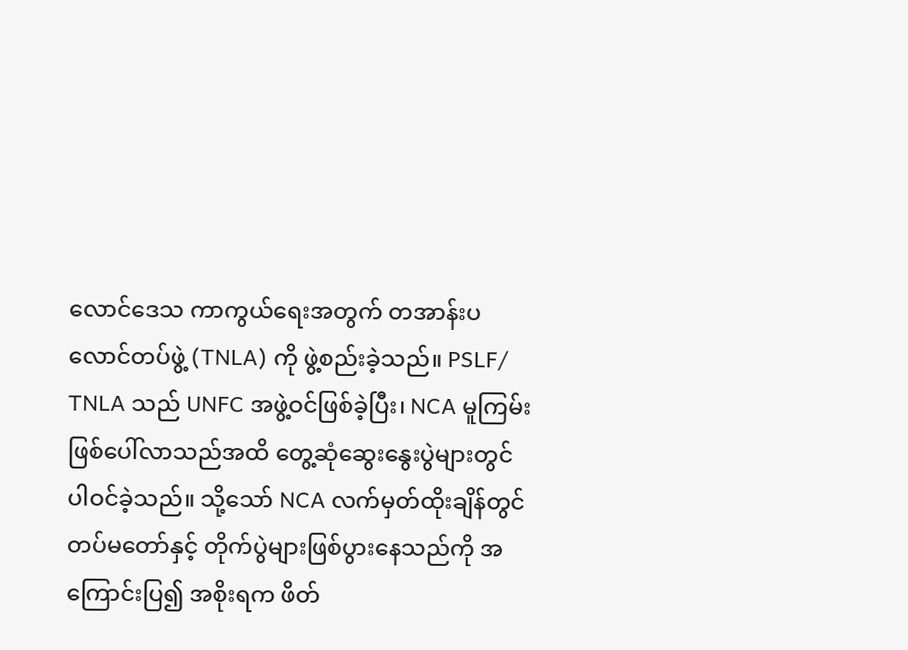လောင်ဒေသ ကာကွယ်ရေးအတွက် တအာန်းပလောင်တပ်ဖွဲ့ (TNLA) ကို ဖွဲ့စည်းခဲ့သည်။ PSLF/ TNLA သည် UNFC အဖွဲ့ဝင်ဖြစ်ခဲ့ပြီး၊ NCA မူကြမ်းဖြစ်ပေါ်လာသည်အထိ တွေ့ဆုံဆွေးနွေးပွဲများတွင် ပါဝင်ခဲ့သည်။ သို့သော် NCA လက်မှတ်ထိုးချိန်တွင် တပ်မတော်နှင့် တိုက်ပွဲများဖြစ်ပွားနေသည်ကို အကြောင်းပြ၍ အစိုးရက ဖိတ်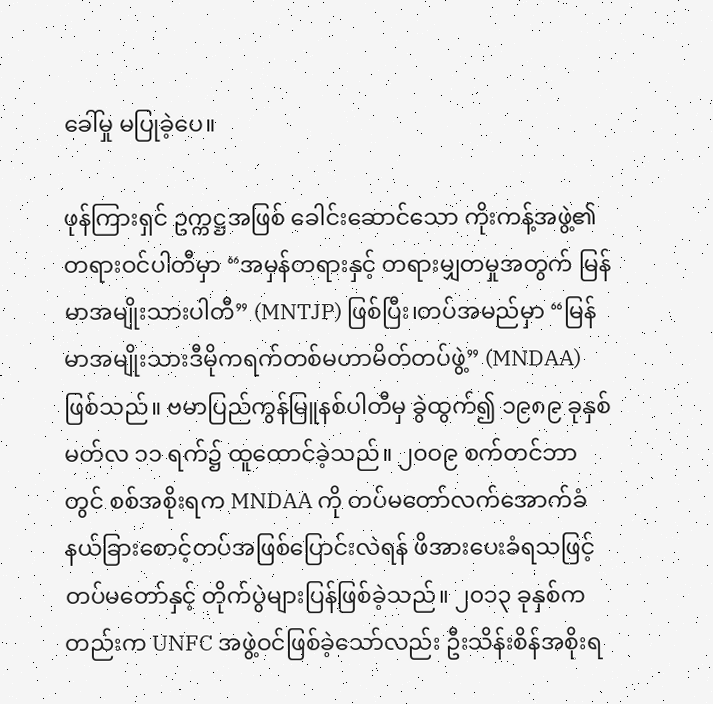ခေါ်မှု မပြုခဲ့ပေ။

ဖုန်ကြားရှင် ဥက္ကဋ္ဌအဖြစ် ခေါင်းဆောင်သော ကိုးကန့်အဖွဲ့၏ တရားဝင်ပါတီမှာ “အမှန်တရားနှင့် တရားမျှတမှုအတွက် မြန်မာအမျိုးသားပါတီ” (MNTJP) ဖြစ်ပြီး၊တပ်အမည်မှာ “မြန်မာအမျိုးသားဒီမိုကရက်တစ်မဟာမိတ်တပ်ဖွဲ့” (MNDAA) ဖြစ်သည်။ ဗမာပြည်ကွန်မြူနစ်ပါတီမှ ခွဲထွက်၍ ၁၉၈၉ ခုနှစ် မတ်လ ၁၁ ရက်၌ ထူထောင်ခဲ့သည်။ ၂၀ဝ၉ စက်တင်ဘာ တွင် စစ်အစိုးရက MNDAA ကို တပ်မတော်လက်အောက်ခံ နယ်ခြားစောင့်တပ်အဖြစ်ပြောင်းလဲရန် ဖိအားပေးခံရသဖြင့် တပ်မတော်နှင့် တိုက်ပွဲများပြန်ဖြစ်ခဲ့သည်။ ၂၀၁၃ ခုနှစ်ကတည်းက UNFC အဖွဲ့ဝင်ဖြစ်ခဲ့သော်လည်း ဦးသိန်းစိန်အစိုးရ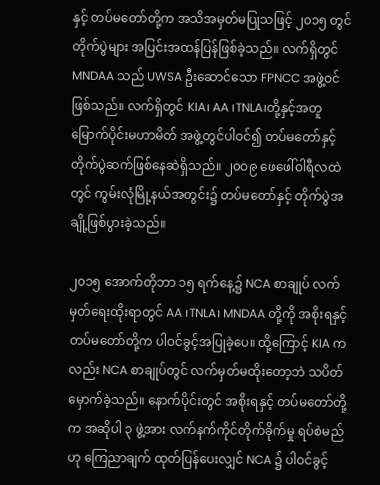နှင့် တပ်မတော်တို့က အသိအမှတ်မပြုသဖြင့် ၂၀၁၅ တွင် တိုက်ပွဲများ အပြင်းအထန်ပြန်ဖြစ်ခဲ့သည်။ လက်ရှိတွင် MNDAA သည် UWSA ဦးဆောင်သော FPNCC အဖွဲ့ဝင်ဖြစ်သည်။ လက်ရှိတွင် KIA၊ AA ၊TNLA၊တို့နှင့်အတူ မြောက်ပိုင်းမဟာမိတ် အဖွဲ့တွင်ပါဝင်၍ တပ်မတော်နှင့် တိုက်ပွဲဆက်ဖြစ်နေဆဲရှိသည်။ ၂၀ဝ၉ ဖေဖေါ်ဝါရီလထဲတွင် ကွမ်းလုံမြို့နယ်အတွင်း၌ တပ်မတော်နှင့် တိုက်ပွဲအချို့ဖြစ်ပွားခဲ့သည်။

၂၀၁၅ အောက်တိုဘာ ၁၅ ရက်နေ့၌ NCA စာချုပ် လက်မှတ်ရေးထိုးရာတွင် AA ၊TNLA၊ MNDAA တို့ကို အစိုးရနှင့် တပ်မတော်တို့က ပါဝင်ခွင့်အပြုခဲ့ပေ။ ထို့ကြောင့် KIA ကလည်း NCA စာချုပ်တွင် လက်မှတ်မထိုးတော့ဘဲ သပိတ် မှောက်ခဲ့သည်။ နောက်ပိုင်းတွင် အစိုးရနှင့် တပ်မတော်တို့က အဆိုပါ ၃ ဖွဲ့အား လက်နက်ကိုင်တိုက်ခိုက်မှု ရပ်စဲမည်ဟု ကြေညာချက် ထုတ်ပြန်ပေးလျှင် NCA ၌ ပါဝင်ခွင့်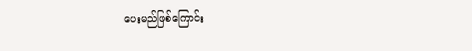ပေးမည်ဖြစ်ကြောင်း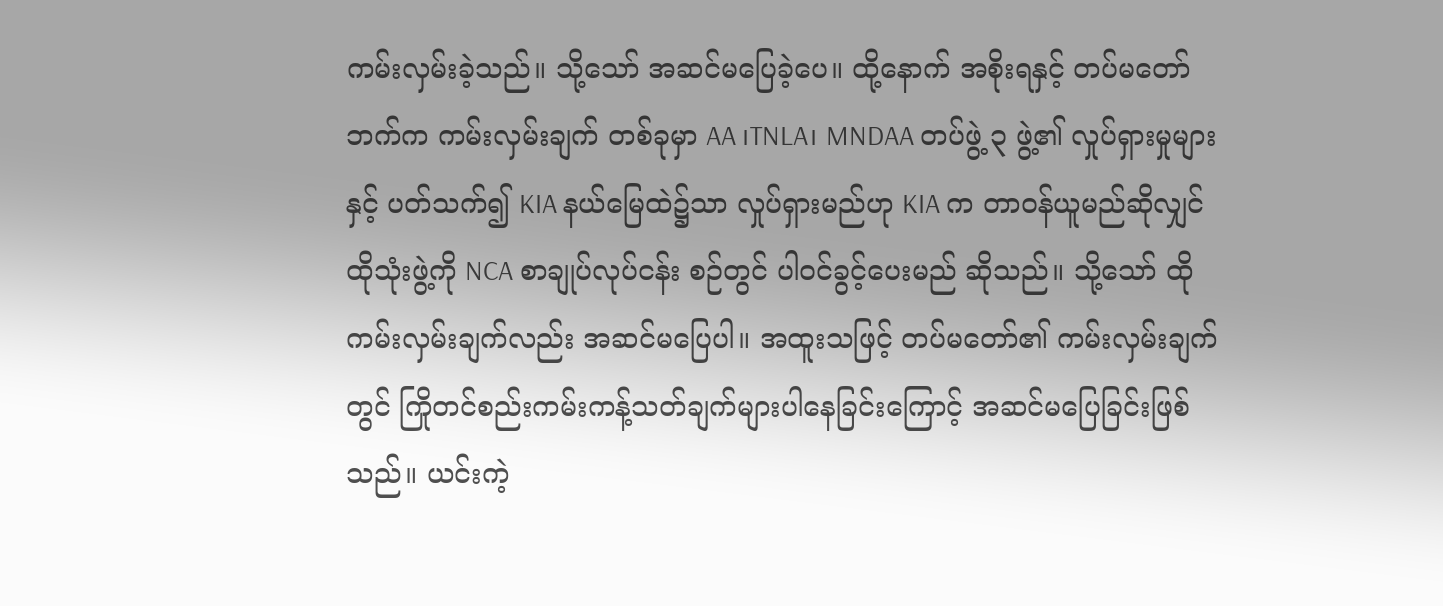ကမ်းလှမ်းခဲ့သည်။ သို့သော် အဆင်မပြေခဲ့ပေ။ ထို့နောက် အစိုးရနှင့် တပ်မတော်ဘက်က ကမ်းလှမ်းချက် တစ်ခုမှာ AA ၊TNLA၊ MNDAA တပ်ဖွဲ့ ၃ ဖွဲ့၏ လှုပ်ရှားမှုများ နှင့် ပတ်သက်၍ KIA နယ်မြေထဲ၌သာ လှုပ်ရှားမည်ဟု KIA က တာဝန်ယူမည်ဆိုလျှင် ထိုသုံးဖွဲ့ကို NCA စာချုပ်လုပ်ငန်း စဉ်တွင် ပါဝင်ခွင့်ပေးမည် ဆိုသည်။ သို့သော် ထိုကမ်းလှမ်းချက်လည်း အဆင်မပြေပါ။ အထူးသဖြင့် တပ်မတော်၏ ကမ်းလှမ်းချက်တွင် ကြိုတင်စည်းကမ်းကန့်သတ်ချက်များပါနေခြင်းကြောင့် အဆင်မပြေခြင်းဖြစ်သည်။ ယင်းကဲ့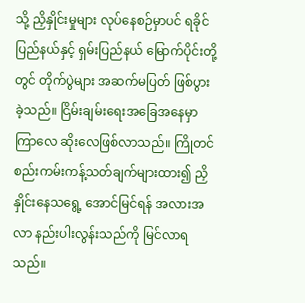သို့ ညှိနှိုင်းမှုများ လုပ်နေစဉ်မှာပင် ရခိုင်ပြည်နယ်နှင့် ရှမ်းပြည်နယ် မြောက်ပိုင်းတို့တွင် တိုက်ပွဲများ အဆက်မပြတ် ဖြစ်ပွား ခဲ့သည်။ ငြိမ်းချမ်းရေးအခြေအနေမှာ ကြာလေ ဆိုးလေဖြစ်လာသည်။ ကြိုတင်စည်းကမ်းကန့်သတ်ချက်များထား၍ ညှိနှိုင်းနေသရွေ့ အောင်မြင်ရန် အလားအလာ နည်းပါးလွန်းသည်ကို မြင်လာရသည်။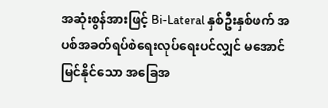အဆုံးစွန်အားဖြင့် Bi-Lateral နှစ်ဦးနှစ်ဖက် အပစ်အခတ်ရပ်စဲရေးလုပ်ရေးပင်လျှင် မအောင်မြင်နိုင်သော အခြေအ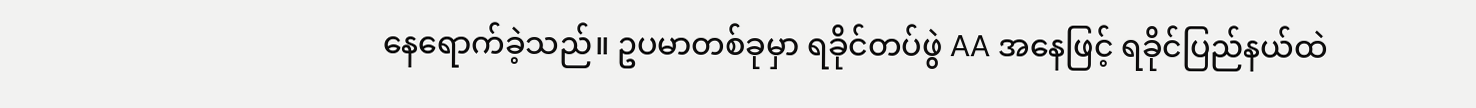နေရောက်ခဲ့သည်။ ဥပမာတစ်ခုမှာ ရခိုင်တပ်ဖွဲ AA အနေဖြင့် ရခိုင်ပြည်နယ်ထဲ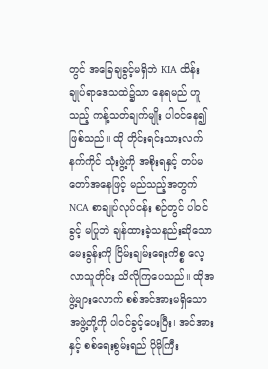တွင် အခြေချခွင့်မရှိဘဲ KIA ထိန်းချုပ်ရာဒေသထဲ၌သာ နေရမည် ဟူသည့် ကန့်သတ်ချက်မျိုး ပါဝင်နေ၍ ဖြစ်သည်။ ထို တိုင်းရင်းသားလက်နက်ကိုင် သုံးဖွဲ့ကို အစိုးရနှင့် တပ်မတော်အနေဖြင့် မည်သည့်အတွက် NCA စာချုပ်လုပ်ငန်း စဉ်တွင် ပါဝင်ခွင့် မပြုဘဲ ချန်ထားခဲ့သနည်းဆိုသော မေးခွန်းကို ငြိမ်းချမ်းရေးကိစ္စ လေ့လာသူတိုင်း သိလိုကြပေသည်။ ထိုအဖွဲ့များလောက် စစ်အင်အားမရှိသော အဖွဲ့တို့ကို ပါဝင်ခွင့်ပေးပြီး၊ အင်အားနှင့် စစ်ရေးစွမ်းရည် ပိုမိုကြီး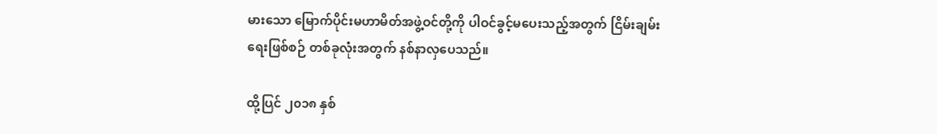မားသော မြောက်ပိုင်းမဟာမိတ်အဖွဲ့ဝင်တို့ကို ပါဝင်ခွင့်မပေးသည့်အတွက် ငြိမ်းချမ်းရေးဖြစ်စဉ် တစ်ခုလုံးအတွက် နစ်နာလှပေသည်။

ထို့ပြင် ၂၀၁၈ နှစ်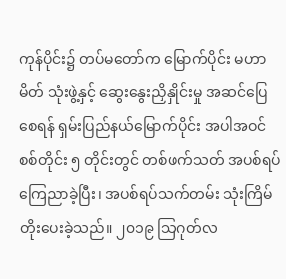ကုန်ပိုင်း၌ တပ်မတော်က မြောက်ပိုင်း မဟာမိတ် သုံးဖွဲ့နှင့် ဆွေးနွေးညှိနှိုင်းမှု အဆင်ပြေစေရန် ရှမ်းပြည်နယ်မြောက်ပိုင်း အပါအဝင် စစ်တိုင်း ၅ တိုင်းတွင် တစ်ဖက်သတ် အပစ်ရပ် ကြေညာခဲ့ပြီး၊ အပစ်ရပ်သက်တမ်း သုံးကြိမ်တိုးပေးခဲ့သည်။ ၂၀၁၉ သြဂုတ်လ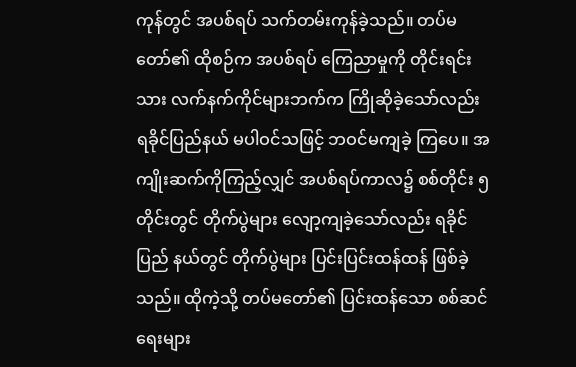ကုန်တွင် အပစ်ရပ် သက်တမ်းကုန်ခဲ့သည်။ တပ်မတော်၏ ထိုစဉ်က အပစ်ရပ် ကြေညာမှုကို တိုင်းရင်းသား လက်နက်ကိုင်များဘက်က ကြိုဆိုခဲ့သော်လည်း ရခိုင်ပြည်နယ် မပါဝင်သဖြင့် ဘဝင်မကျခဲ့ ကြပေ။ အကျိုးဆက်ကိုကြည့်လျှင် အပစ်ရပ်ကာလ၌ စစ်တိုင်း ၅ တိုင်းတွင် တိုက်ပွဲများ လျော့ကျခဲ့သော်လည်း ရခိုင်ပြည် နယ်တွင် တိုက်ပွဲများ ပြင်းပြင်းထန်ထန် ဖြစ်ခဲ့သည်။ ထိုကဲ့သို့ တပ်မတော်၏ ပြင်းထန်သော စစ်ဆင်ရေးများ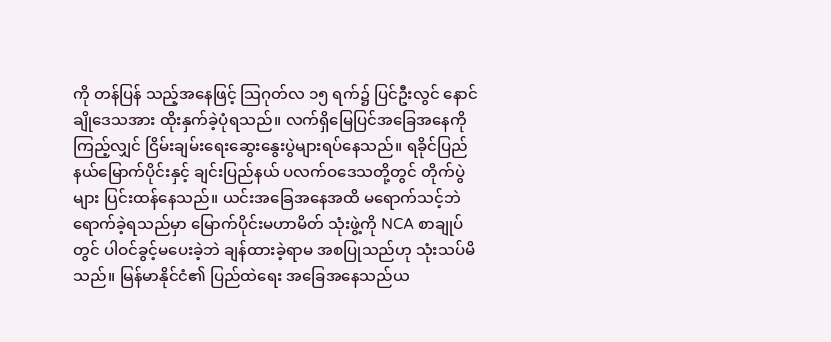ကို တန်ပြန် သည့်အနေဖြင့် သြဂုတ်လ ၁၅ ရက်၌ ပြင်ဦးလွင် နောင်ချိုဒေသအား ထိုးနှက်ခဲ့ပုံရသည်။ လက်ရှိမြေပြင်အခြေအနေကို ကြည့်လျှင် ငြိမ်းချမ်းရေးဆွေးနွေးပွဲများရပ်နေသည်။ ရခိုင်ပြည်နယ်မြောက်ပိုင်းနှင့် ချင်းပြည်နယ် ပလက်ဝဒေသတို့တွင် တိုက်ပွဲများ ပြင်းထန်နေသည်။ ယင်းအခြေအနေအထိ မရောက်သင့်ဘဲ ရောက်ခဲ့ရသည်မှာ မြောက်ပိုင်းမဟာမိတ် သုံးဖွဲ့ကို NCA စာချုပ်တွင် ပါဝင်ခွင့်မပေးခဲ့ဘဲ ချန်ထားခဲ့ရာမ အစပြုသည်ဟု သုံးသပ်မိသည်။ မြန်မာနိုင်ငံ၏ ပြည်ထဲရေး အခြေအနေသည်ယ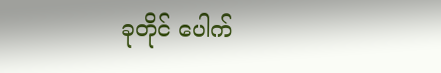ခုတိုင် ပေါက်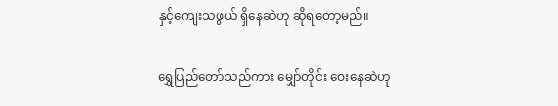နှင့်ကျေးသဖွယ် ရှိနေဆဲဟု ဆိုရတော့မည်။

ရွှေပြည်တော်သည်ကား မျှော်တိုင်း ဝေးနေဆဲဟု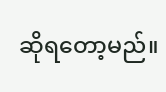ဆိုရတော့မည်။